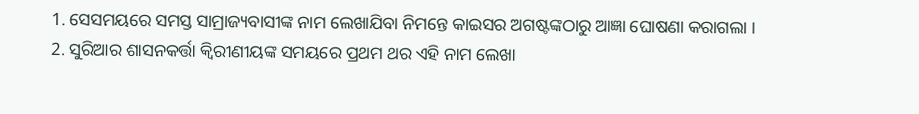1. ସେସମୟରେ ସମସ୍ତ ସାମ୍ରାଜ୍ୟବାସୀଙ୍କ ନାମ ଲେଖାଯିବା ନିମନ୍ତେ କାଇସର ଅଗଷ୍ଟଙ୍କଠାରୁ ଆଜ୍ଞା ଘୋଷଣା କରାଗଲା ।
2. ସୁରିଆର ଶାସନକର୍ତ୍ତା କ୍ଵିରୀଣୀୟଙ୍କ ସମୟରେ ପ୍ରଥମ ଥର ଏହି ନାମ ଲେଖା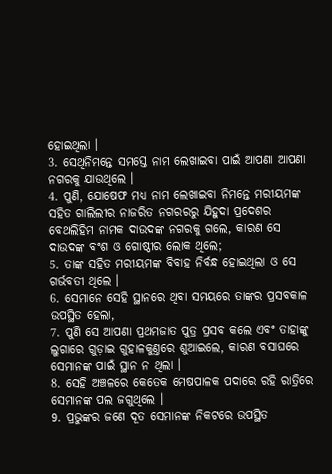ହୋଇଥିଲା ।
3. ସେଥିନିମନ୍ତେ ସମସ୍ତେ ନାମ ଲେଖାଇବା ପାଇଁ ଆପଣା ଆପଣା ନଗରକୁ ଯାଉଥିଲେ ।
4. ପୁଣି, ଯୋଷେଫ ମଧ୍ୟ ନାମ ଲେଖାଇବା ନିମନ୍ତେ ମରୀୟମଙ୍କ ସହିତ ଗାଲିଲୀର ନାଜରିତ ନଗରରରୁ ଯିହୁଦା ପ୍ରଦେଶର ବେଥଲିହିମ ନାମକ ଦାଉଦଙ୍କ ନଗରକୁ ଗଲେ, କାରଣ ସେ ଦାଉଦଙ୍କ ବଂଶ ଓ ଗୋଷ୍ଠୀର ଲୋକ ଥିଲେ;
5. ତାଙ୍କ ସହିତ ମରୀୟମଙ୍କ ବିବାହ ନିର୍ବନ୍ଧ ହୋଇଥିଲା ଓ ସେ ଗର୍ଭବତୀ ଥିଲେ ।
6. ସେମାନେ ସେହି ସ୍ଥାନରେ ଥିବା ସମୟରେ ତାଙ୍କର ପ୍ରସବକାଳ ଉପସ୍ଥିତ ହେଲା,
7. ପୁଣି ସେ ଆପଣା ପ୍ରଥମଜାତ ପୁତ୍ର ପ୍ରସବ କଲେ ଏବଂ ତାହାଙ୍କୁ ଲୁଗାରେ ଗୁଡ଼ାଇ ଗୁହାଳକୁଣ୍ତରେ ଶୁଆଇଲେ, କାରଣ ବସାଘରେ ସେମାନଙ୍କ ପାଇଁ ସ୍ଥାନ ନ ଥିଲା ।
8. ସେହି ଅଞ୍ଚଳରେ କେତେକ ମେଷପାଳକ ପଦାରେ ରହି ରାତ୍ରିରେ ସେମାନଙ୍କ ପଲ ଜଗୁଥିଲେ ।
9. ପ୍ରଭୁଙ୍କର ଜଣେ ଦୂତ ସେମାନଙ୍କ ନିକଟରେ ଉପସ୍ଥିତ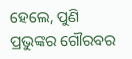ହେଲେ, ପୁଣି ପ୍ରଭୁଙ୍କର ଗୌରବର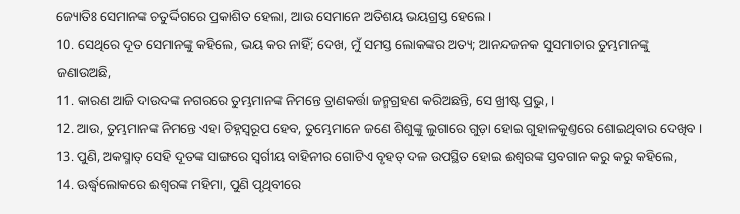ଜ୍ୟୋତିଃ ସେମାନଙ୍କ ଚତୁର୍ଦ୍ଦିଗରେ ପ୍ରକାଶିତ ହେଲା, ଆଉ ସେମାନେ ଅତିଶୟ ଭୟଗ୍ରସ୍ତ ହେଲେ ।
10. ସେଥିରେ ଦୂତ ସେମାନଙ୍କୁ କହିଲେ, ଭୟ କର ନାହିଁ; ଦେଖ, ମୁଁ ସମସ୍ତ ଲୋକଙ୍କର ଅତ୍ୟ; ଆନନ୍ଦଜନକ ସୁସମାଚାର ତୁମ୍ଭମାନଙ୍କୁ ଜଣାଉଅଛି,
11. କାରଣ ଆଜି ଦାଉଦଙ୍କ ନଗରରେ ତୁମ୍ଭମାନଙ୍କ ନିମନ୍ତେ ତ୍ରାଣକର୍ତ୍ତା ଜନ୍ମଗ୍ରହଣ କରିଅଛନ୍ତି, ସେ ଖ୍ରୀଷ୍ଟ ପ୍ରଭୁ, ।
12. ଆଉ, ତୁମ୍ଭମାନଙ୍କ ନିମନ୍ତେ ଏହା ଚିହ୍ନସ୍ଵରୂପ ହେବ, ତୁମ୍ଭେମାନେ ଜଣେ ଶିଶୁଙ୍କୁ ଲୁଗାରେ ଗୁଡ଼ା ହୋଇ ଗୁହାଳକୁଣ୍ତରେ ଶୋଇଥିବାର ଦେଖିବ ।
13. ପୁଣି, ଅକସ୍ମାତ୍ ସେହି ଦୂତଙ୍କ ସାଙ୍ଗରେ ସ୍ଵର୍ଗୀୟ ବାହିନୀର ଗୋଟିଏ ବୃହତ୍ ଦଳ ଉପସ୍ଥିତ ହୋଇ ଈଶ୍ଵରଙ୍କ ସ୍ତବଗାନ କରୁ କରୁ କହିଲେ,
14. ଊର୍ଦ୍ଧ୍ଵଲୋକରେ ଈଶ୍ଵରଙ୍କ ମହିମା, ପୁଣି ପୃଥିବୀରେ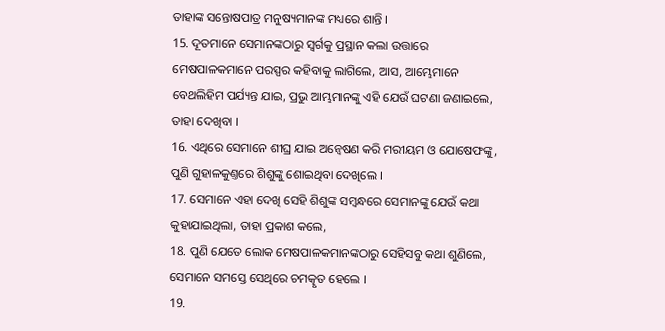ତାହାଙ୍କ ସନ୍ତୋଷପାତ୍ର ମନୁଷ୍ୟମାନଙ୍କ ମଧ୍ୟରେ ଶାନ୍ତି ।
15. ଦୂତମାନେ ସେମାନଙ୍କଠାରୁ ସ୍ଵର୍ଗକୁ ପ୍ରସ୍ଥାନ କଲା ଉତ୍ତାରେ ମେଷପାଳକମାନେ ପରସ୍ପର କହିବାକୁ ଲାଗିଲେ, ଆସ, ଆମ୍ଭେମାନେ ବେଥଲିହିମ ପର୍ଯ୍ୟନ୍ତ ଯାଇ, ପ୍ରଭୁ ଆମ୍ଭମାନଙ୍କୁ ଏହି ଯେଉଁ ଘଟଣା ଜଣାଇଲେ, ତାହା ଦେଖିବା ।
16. ଏଥିରେ ସେମାନେ ଶୀଘ୍ର ଯାଇ ଅନ୍ଵେଷଣ କରି ମରୀୟମ ଓ ଯୋଷେଫଙ୍କୁ, ପୁଣି ଗୁହାଳକୁଣ୍ତରେ ଶିଶୁଙ୍କୁ ଶୋଇଥିବା ଦେଖିଲେ ।
17. ସେମାନେ ଏହା ଦେଖି ସେହି ଶିଶୁଙ୍କ ସମ୍ଵନ୍ଧରେ ସେମାନଙ୍କୁ ଯେଉଁ କଥା କୁହାଯାଇଥିଲା, ତାହା ପ୍ରକାଶ କଲେ,
18. ପୁଣି ଯେତେ ଲୋକ ମେଷପାଳକମାନଙ୍କଠାରୁ ସେହିସବୁ କଥା ଶୁଣିଲେ, ସେମାନେ ସମସ୍ତେ ସେଥିରେ ଚମତ୍କୃତ ହେଲେ ।
19.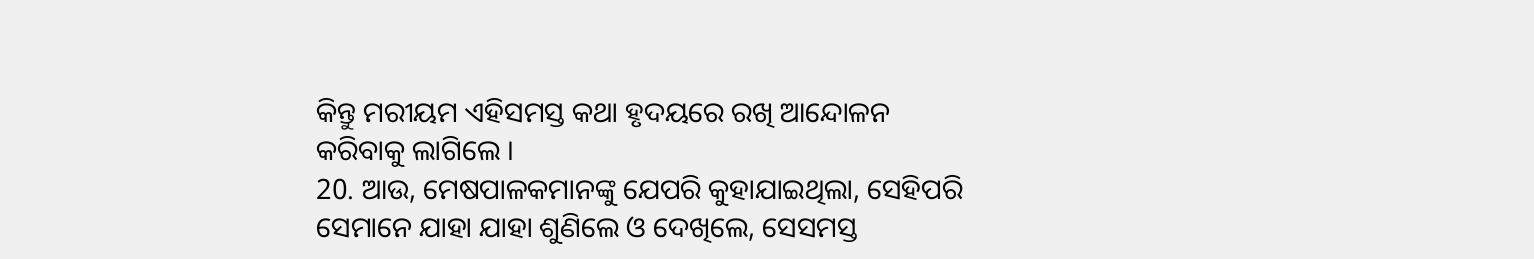କିନ୍ତୁ ମରୀୟମ ଏହିସମସ୍ତ କଥା ହୃଦୟରେ ରଖି ଆନ୍ଦୋଳନ କରିବାକୁ ଲାଗିଲେ ।
20. ଆଉ, ମେଷପାଳକମାନଙ୍କୁ ଯେପରି କୁହାଯାଇଥିଲା, ସେହିପରି ସେମାନେ ଯାହା ଯାହା ଶୁଣିଲେ ଓ ଦେଖିଲେ, ସେସମସ୍ତ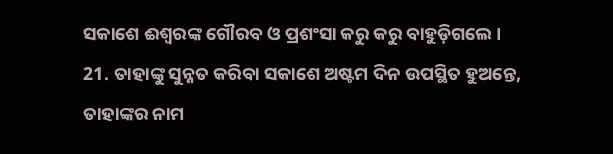ସକାଶେ ଈଶ୍ଵରଙ୍କ ଗୌରବ ଓ ପ୍ରଶଂସା କରୁ କରୁ ବାହୁଡ଼ିଗଲେ ।
21. ତାହାଙ୍କୁ ସୁନ୍ନତ କରିବା ସକାଶେ ଅଷ୍ଟମ ଦିନ ଉପସ୍ଥିତ ହୁଅନ୍ତେ, ତାହାଙ୍କର ନାମ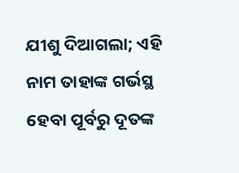ଯୀଶୁ ଦିଆଗଲା; ଏହି ନାମ ତାହାଙ୍କ ଗର୍ଭସ୍ଥ ହେବା ପୂର୍ବରୁ ଦୂତଙ୍କ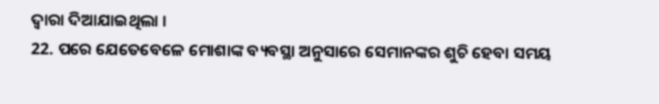ଦ୍ଵାରା ଦିଆଯାଇଥିଲା ।
22. ପରେ ଯେତେବେଳେ ମୋଶାଙ୍କ ବ୍ୟବସ୍ଥା ଅନୁସାରେ ସେମାନଙ୍କର ଶୁଚି ହେବା ସମୟ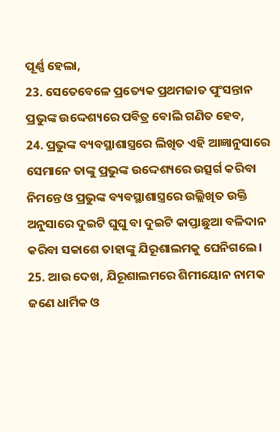ପୂର୍ଣ୍ଣ ହେଲା,
23. ସେତେବେଳେ ପ୍ରତ୍ୟେକ ପ୍ରଥମଜାତ ପୁଂସନ୍ତାନ ପ୍ରଭୁଙ୍କ ଉଦ୍ଦେଶ୍ୟରେ ପବିତ୍ର ବୋଲି ଗଣିତ ହେବ,
24. ପ୍ରଭୁଙ୍କ ବ୍ୟବସ୍ଥାଶାସ୍ତ୍ରରେ ଲିଖିତ ଏହି ଆଜ୍ଞାନୁସାରେ ସେମାନେ ତାଙ୍କୁ ପ୍ରଭୁଙ୍କ ଉଦ୍ଦେଶ୍ୟରେ ଉତ୍ସର୍ଗ କରିବା ନିମନ୍ତେ ଓ ପ୍ରଭୁଙ୍କ ବ୍ୟବସ୍ଥାଶାସ୍ତ୍ରରେ ଉଲ୍ଲିଖିତ ଉକ୍ତି ଅନୁସାରେ ଦୁଇଟି ଘୁଘୁ ବା ଦୁଇଟି କାପ୍ତାଛୁଆ ବଳିଦାନ କରିବା ସକାଶେ ତାହାଙ୍କୁ ଯିରୂଶାଲମକୁ ଘେନିଗଲେ ।
25. ଆଉ ଦେଖ, ଯିରୂଶାଲମରେ ଶିମୀୟୋନ ନାମକ ଜଣେ ଧାର୍ମିକ ଓ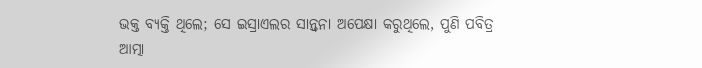ଭକ୍ତ ବ୍ୟକ୍ତି ଥିଲେ; ସେ ଇସ୍ରାଏଲର ସାନ୍ତ୍ଵନା ଅପେକ୍ଷା କରୁଥିଲେ, ପୁଣି ପବିତ୍ର ଆତ୍ମା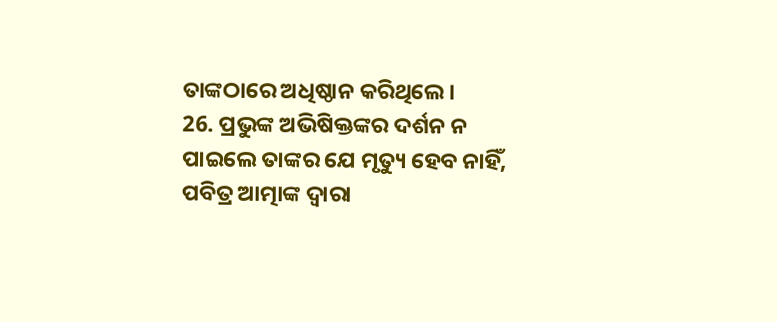ତାଙ୍କଠାରେ ଅଧିଷ୍ଠାନ କରିଥିଲେ ।
26. ପ୍ରଭୁଙ୍କ ଅଭିଷିକ୍ତଙ୍କର ଦର୍ଶନ ନ ପାଇଲେ ତାଙ୍କର ଯେ ମୃତ୍ୟୁ ହେବ ନାହିଁ, ପବିତ୍ର ଆତ୍ମାଙ୍କ ଦ୍ଵାରା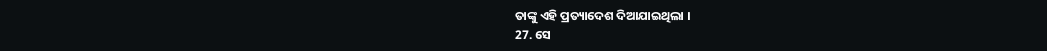ତାଙ୍କୁ ଏହି ପ୍ରତ୍ୟାଦେଶ ଦିଆଯାଇଥିଲା ।
27. ସେ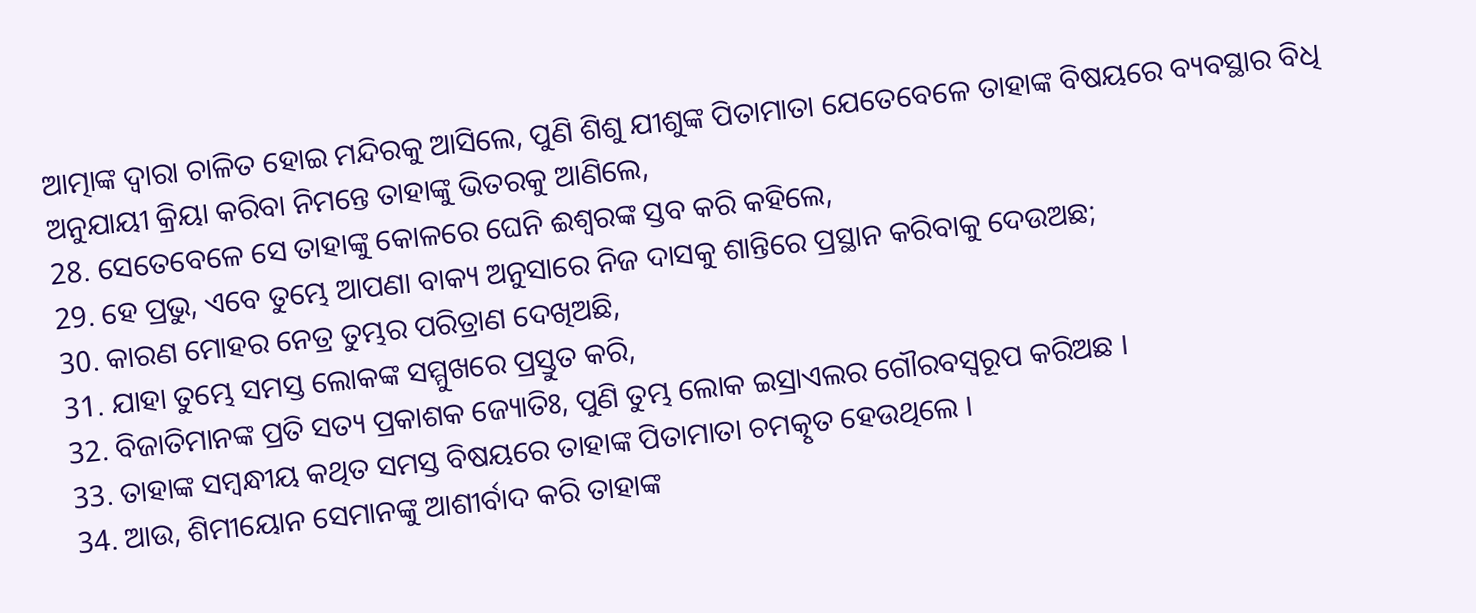ଆତ୍ମାଙ୍କ ଦ୍ଵାରା ଚାଳିତ ହୋଇ ମନ୍ଦିରକୁ ଆସିଲେ, ପୁଣି ଶିଶୁ ଯୀଶୁଙ୍କ ପିତାମାତା ଯେତେବେଳେ ତାହାଙ୍କ ବିଷୟରେ ବ୍ୟବସ୍ଥାର ବିଧି ଅନୁଯାୟୀ କ୍ରିୟା କରିବା ନିମନ୍ତେ ତାହାଙ୍କୁ ଭିତରକୁ ଆଣିଲେ,
28. ସେତେବେଳେ ସେ ତାହାଙ୍କୁ କୋଳରେ ଘେନି ଈଶ୍ଵରଙ୍କ ସ୍ତବ କରି କହିଲେ,
29. ହେ ପ୍ରଭୁ, ଏବେ ତୁମ୍ଭେ ଆପଣା ବାକ୍ୟ ଅନୁସାରେ ନିଜ ଦାସକୁ ଶାନ୍ତିରେ ପ୍ରସ୍ଥାନ କରିବାକୁ ଦେଉଅଛ;
30. କାରଣ ମୋହର ନେତ୍ର ତୁମ୍ଭର ପରିତ୍ରାଣ ଦେଖିଅଛି,
31. ଯାହା ତୁମ୍ଭେ ସମସ୍ତ ଲୋକଙ୍କ ସମ୍ମୁଖରେ ପ୍ରସ୍ତୁତ କରି,
32. ବିଜାତିମାନଙ୍କ ପ୍ରତି ସତ୍ୟ ପ୍ରକାଶକ ଜ୍ୟୋତିଃ, ପୁଣି ତୁମ୍ଭ ଲୋକ ଇସ୍ରାଏଲର ଗୌରବସ୍ଵରୂପ କରିଅଛ ।
33. ତାହାଙ୍କ ସମ୍ଵନ୍ଧୀୟ କଥିତ ସମସ୍ତ ବିଷୟରେ ତାହାଙ୍କ ପିତାମାତା ଚମତ୍କୃତ ହେଉଥିଲେ ।
34. ଆଉ, ଶିମୀୟୋନ ସେମାନଙ୍କୁ ଆଶୀର୍ବାଦ କରି ତାହାଙ୍କ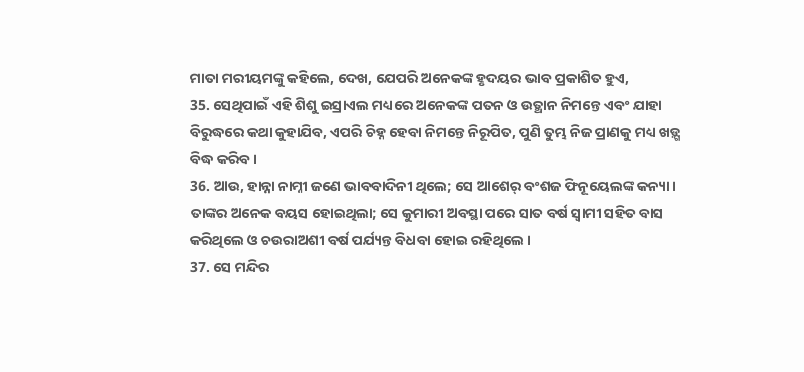ମାତା ମରୀୟମଙ୍କୁ କହିଲେ, ଦେଖ, ଯେପରି ଅନେକଙ୍କ ହୃଦୟର ଭାବ ପ୍ରକାଶିତ ହୁଏ,
35. ସେଥିପାଇଁ ଏହି ଶିଶୁ ଇସ୍ରାଏଲ ମଧ୍ୟରେ ଅନେକଙ୍କ ପତନ ଓ ଉତ୍ଥାନ ନିମନ୍ତେ ଏବଂ ଯାହା ବିରୁଦ୍ଧରେ କଥା କୁହାଯିବ, ଏପରି ଚିହ୍ନ ହେବା ନିମନ୍ତେ ନିରୂପିତ, ପୁଣି ତୁମ୍ଭ ନିଜ ପ୍ରାଣକୁ ମଧ୍ୟ ଖଡ଼୍ଗ ବିଦ୍ଧ କରିବ ।
36. ଆଉ, ହାନ୍ନା ନାମ୍ନୀ ଜଣେ ଭାବବାଦିନୀ ଥିଲେ; ସେ ଆଶେର୍ ବଂଶଜ ଫିନୂୟେଲଙ୍କ କନ୍ୟା । ତାଙ୍କର ଅନେକ ବୟସ ହୋଇଥିଲା; ସେ କୁମାରୀ ଅବସ୍ଥା ପରେ ସାତ ବର୍ଷ ସ୍ଵାମୀ ସହିତ ବାସ କରିଥିଲେ ଓ ଚଉରାଅଶୀ ବର୍ଷ ପର୍ଯ୍ୟନ୍ତ ବିଧବା ହୋଇ ରହିଥିଲେ ।
37. ସେ ମନ୍ଦିର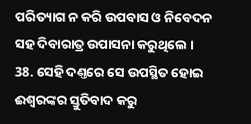ପରିତ୍ୟାଗ ନ କରି ଉପବାସ ଓ ନିବେଦନ ସହ ଦିବାରାତ୍ର ଉପାସନା କରୁଥିଲେ ।
38. ସେହି ଦଣ୍ତରେ ସେ ଉପସ୍ଥିତ ହୋଇ ଈଶ୍ଵରଙ୍କର ସ୍ତୁତିବାଦ କରୁ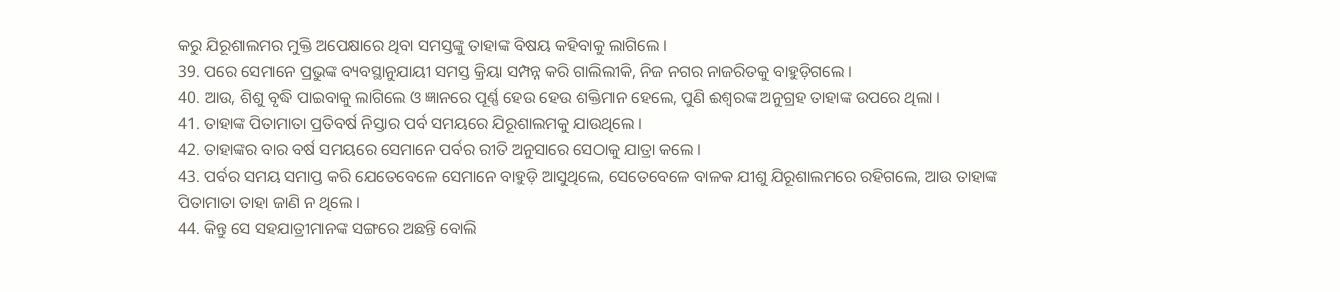କରୁ ଯିରୂଶାଲମର ମୁକ୍ତି ଅପେକ୍ଷାରେ ଥିବା ସମସ୍ତଙ୍କୁ ତାହାଙ୍କ ବିଷୟ କହିବାକୁ ଲାଗିଲେ ।
39. ପରେ ସେମାନେ ପ୍ରଭୁଙ୍କ ବ୍ୟବସ୍ଥାନୁଯାୟୀ ସମସ୍ତ କ୍ରିୟା ସମ୍ପନ୍ନ କରି ଗାଲିଲୀକି, ନିଜ ନଗର ନାଜରିତକୁ ବାହୁଡ଼ିଗଲେ ।
40. ଆଉ, ଶିଶୁ ବୃଦ୍ଧି ପାଇବାକୁ ଲାଗିଲେ ଓ ଜ୍ଞାନରେ ପୂର୍ଣ୍ଣ ହେଉ ହେଉ ଶକ୍ତିମାନ ହେଲେ, ପୁଣି ଈଶ୍ଵରଙ୍କ ଅନୁଗ୍ରହ ତାହାଙ୍କ ଉପରେ ଥିଲା ।
41. ତାହାଙ୍କ ପିତାମାତା ପ୍ରତିବର୍ଷ ନିସ୍ତାର ପର୍ବ ସମୟରେ ଯିରୂଶାଲମକୁ ଯାଉଥିଲେ ।
42. ତାହାଙ୍କର ବାର ବର୍ଷ ସମୟରେ ସେମାନେ ପର୍ବର ରୀତି ଅନୁସାରେ ସେଠାକୁ ଯାତ୍ରା କଲେ ।
43. ପର୍ବର ସମୟ ସମାପ୍ତ କରି ଯେତେବେଳେ ସେମାନେ ବାହୁଡ଼ି ଆସୁଥିଲେ, ସେତେବେଳେ ବାଳକ ଯୀଶୁ ଯିରୂଶାଲମରେ ରହିଗଲେ, ଆଉ ତାହାଙ୍କ ପିତାମାତା ତାହା ଜାଣି ନ ଥିଲେ ।
44. କିନ୍ତୁ ସେ ସହଯାତ୍ରୀମାନଙ୍କ ସଙ୍ଗରେ ଅଛନ୍ତି ବୋଲି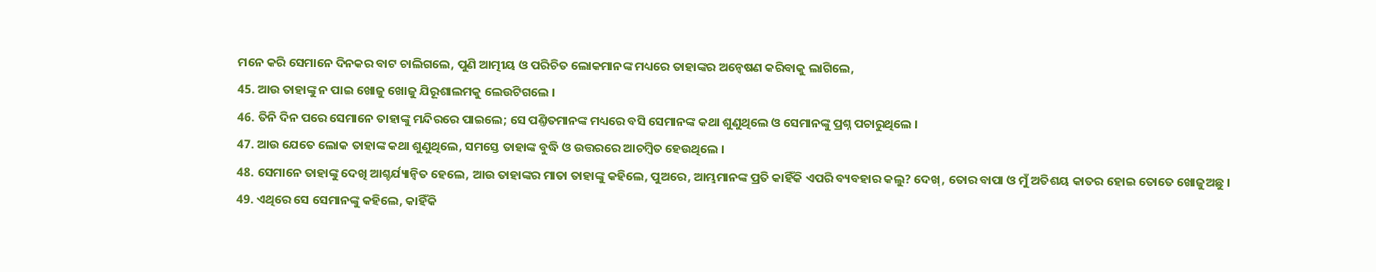ମନେ କରି ସେମାନେ ଦିନକର ବାଟ ଚାଲିଗଲେ, ପୁଣି ଆତ୍ମୀୟ ଓ ପରିଚିତ ଲୋକମାନଙ୍କ ମଧ୍ୟରେ ତାହାଙ୍କର ଅନ୍ଵେଷଣ କରିବାକୁ ଲାଗିଲେ,
45. ଆଉ ତାହାଙ୍କୁ ନ ପାଇ ଖୋଜୁ ଖୋଜୁ ଯିରୂଶାଲମକୁ ଲେଉଟିଗଲେ ।
46. ତିନି ଦିନ ପରେ ସେମାନେ ତାହାଙ୍କୁ ମନ୍ଦିରରେ ପାଇଲେ; ସେ ପଣ୍ତିତମାନଙ୍କ ମଧ୍ୟରେ ବସି ସେମାନଙ୍କ କଥା ଶୁଣୁଥିଲେ ଓ ସେମାନଙ୍କୁ ପ୍ରଶ୍ନ ପଚାରୁଥିଲେ ।
47. ଆଉ ଯେତେ ଲୋକ ତାହାଙ୍କ କଥା ଶୁଣୁଥିଲେ, ସମସ୍ତେ ତାହାଙ୍କ ବୁଦ୍ଧି ଓ ଉତ୍ତରରେ ଆଚମ୍ଵିତ ହେଉଥିଲେ ।
48. ସେମାନେ ତାହାଙ୍କୁ ଦେଖି ଆଶ୍ଚର୍ଯ୍ୟାନ୍ଵିତ ହେଲେ, ଆଉ ତାହାଙ୍କର ମାତା ତାହାଙ୍କୁ କହିଲେ, ପୁଅରେ, ଆମ୍ଭମାନଙ୍କ ପ୍ରତି କାହିଁକି ଏପରି ବ୍ୟବହାର କଲୁ? ଦେଖ୍, ତୋର ବାପା ଓ ମୁଁ ଅତିଶୟ କାତର ହୋଇ ତୋତେ ଖୋଜୁଅଛୁ ।
49. ଏଥିରେ ସେ ସେମାନଙ୍କୁ କହିଲେ, କାହିଁକି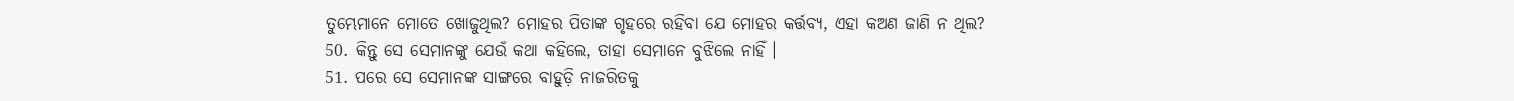ତୁମ୍ଭେମାନେ ମୋତେ ଖୋଜୁଥିଲ? ମୋହର ପିତାଙ୍କ ଗୃହରେ ରହିବା ଯେ ମୋହର କର୍ତ୍ତବ୍ୟ, ଏହା କଅଣ ଜାଣି ନ ଥିଲ?
50. କିନ୍ତୁ ସେ ସେମାନଙ୍କୁ ଯେଉଁ କଥା କହିଲେ, ତାହା ସେମାନେ ବୁଝିଲେ ନାହିଁ ।
51. ପରେ ସେ ସେମାନଙ୍କ ସାଙ୍ଗରେ ବାହୁଡ଼ି ନାଜରିତକୁ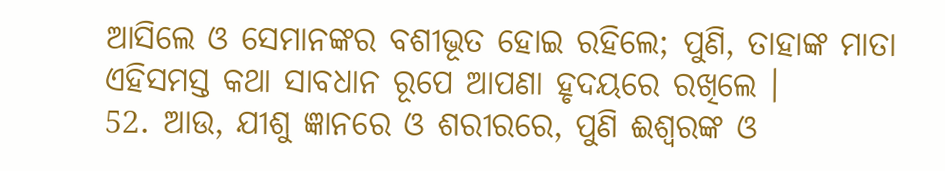ଆସିଲେ ଓ ସେମାନଙ୍କର ବଶୀଭୂତ ହୋଇ ରହିଲେ; ପୁଣି, ତାହାଙ୍କ ମାତା ଏହିସମସ୍ତ କଥା ସାବଧାନ ରୂପେ ଆପଣା ହୃଦୟରେ ରଖିଲେ ।
52. ଆଉ, ଯୀଶୁ ଜ୍ଞାନରେ ଓ ଶରୀରରେ, ପୁଣି ଈଶ୍ଵରଙ୍କ ଓ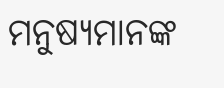ମନୁଷ୍ୟମାନଙ୍କ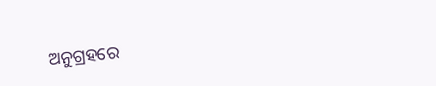ଅନୁଗ୍ରହରେ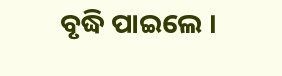ବୃଦ୍ଧି ପାଇଲେ ।